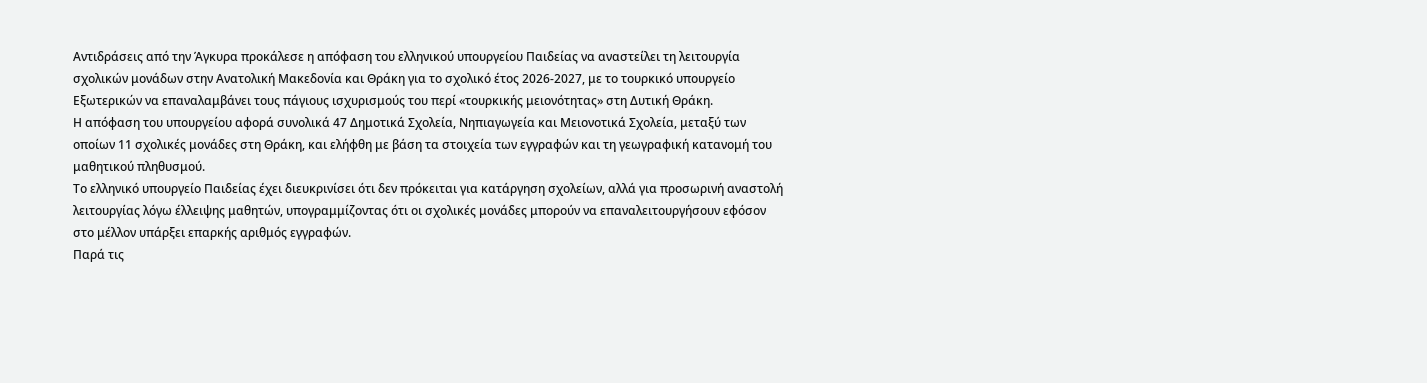Αντιδράσεις από την Άγκυρα προκάλεσε η απόφαση του ελληνικού υπουργείου Παιδείας να αναστείλει τη λειτουργία σχολικών μονάδων στην Ανατολική Μακεδονία και Θράκη για το σχολικό έτος 2026-2027, με το τουρκικό υπουργείο Εξωτερικών να επαναλαμβάνει τους πάγιους ισχυρισμούς του περί «τουρκικής μειονότητας» στη Δυτική Θράκη.
Η απόφαση του υπουργείου αφορά συνολικά 47 Δημοτικά Σχολεία, Νηπιαγωγεία και Μειονοτικά Σχολεία, μεταξύ των οποίων 11 σχολικές μονάδες στη Θράκη, και ελήφθη με βάση τα στοιχεία των εγγραφών και τη γεωγραφική κατανομή του μαθητικού πληθυσμού.
Το ελληνικό υπουργείο Παιδείας έχει διευκρινίσει ότι δεν πρόκειται για κατάργηση σχολείων, αλλά για προσωρινή αναστολή λειτουργίας λόγω έλλειψης μαθητών, υπογραμμίζοντας ότι οι σχολικές μονάδες μπορούν να επαναλειτουργήσουν εφόσον στο μέλλον υπάρξει επαρκής αριθμός εγγραφών.
Παρά τις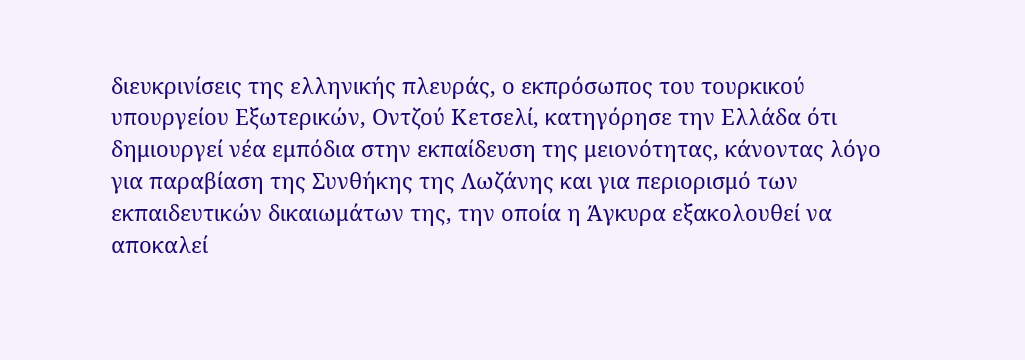διευκρινίσεις της ελληνικής πλευράς, ο εκπρόσωπος του τουρκικού υπουργείου Εξωτερικών, Οντζού Κετσελί, κατηγόρησε την Ελλάδα ότι δημιουργεί νέα εμπόδια στην εκπαίδευση της μειονότητας, κάνοντας λόγο για παραβίαση της Συνθήκης της Λωζάνης και για περιορισμό των εκπαιδευτικών δικαιωμάτων της, την οποία η Άγκυρα εξακολουθεί να αποκαλεί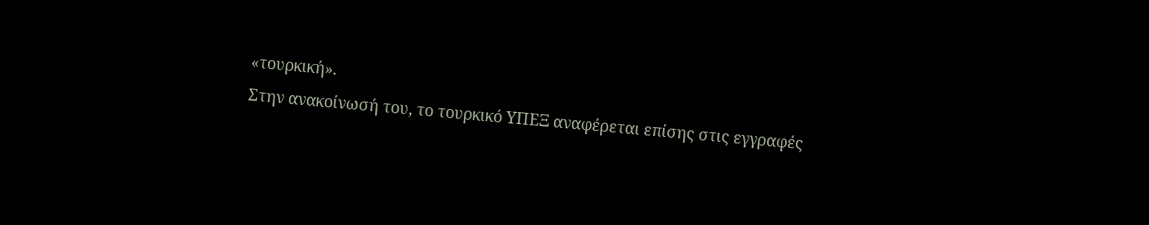«τουρκική».
Στην ανακοίνωσή του, το τουρκικό ΥΠΕΞ αναφέρεται επίσης στις εγγραφές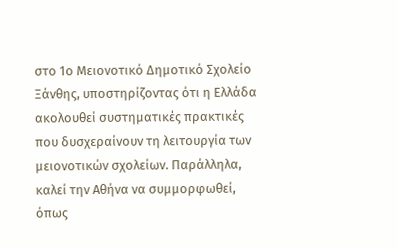στο 1ο Μειονοτικό Δημοτικό Σχολείο Ξάνθης, υποστηρίζοντας ότι η Ελλάδα ακολουθεί συστηματικές πρακτικές που δυσχεραίνουν τη λειτουργία των μειονοτικών σχολείων. Παράλληλα, καλεί την Αθήνα να συμμορφωθεί, όπως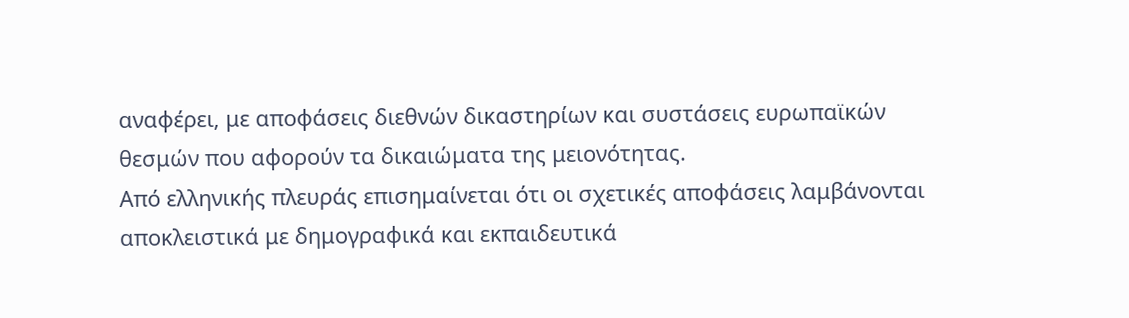αναφέρει, με αποφάσεις διεθνών δικαστηρίων και συστάσεις ευρωπαϊκών θεσμών που αφορούν τα δικαιώματα της μειονότητας.
Από ελληνικής πλευράς επισημαίνεται ότι οι σχετικές αποφάσεις λαμβάνονται αποκλειστικά με δημογραφικά και εκπαιδευτικά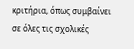κριτήρια, όπως συμβαίνει σε όλες τις σχολικές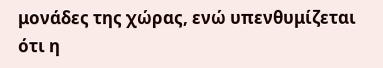μονάδες της χώρας, ενώ υπενθυμίζεται ότι η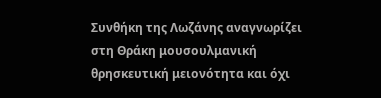Συνθήκη της Λωζάνης αναγνωρίζει στη Θράκη μουσουλμανική θρησκευτική μειονότητα και όχι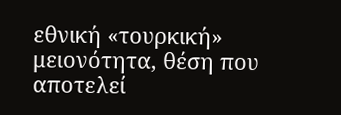εθνική «τουρκική» μειονότητα, θέση που αποτελεί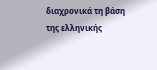διαχρονικά τη βάση της ελληνικής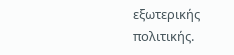εξωτερικής πολιτικής.